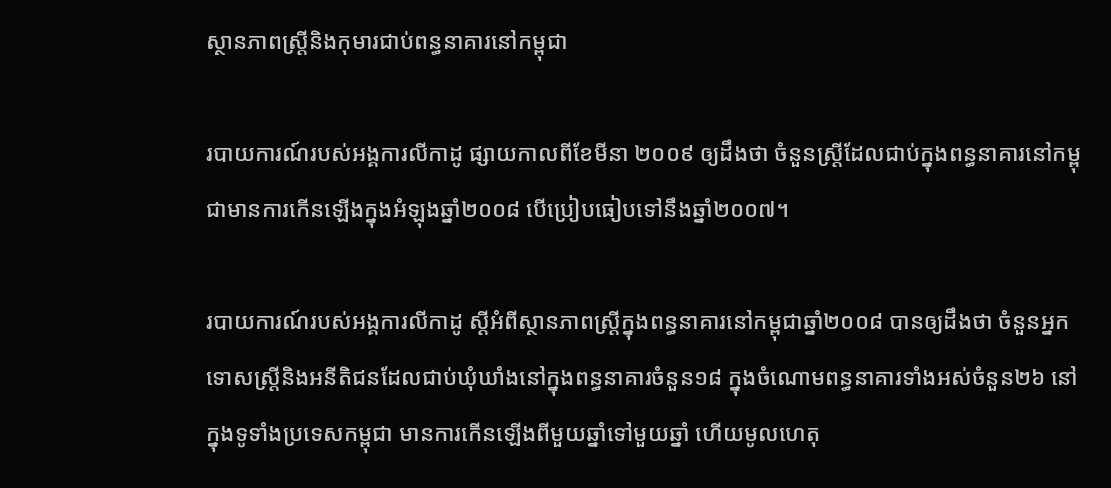ស្ថានភាពស្ត្រីនិងកុមារជាប់ពន្ធនាគារនៅកម្ពុជា

របាយការណ៍របស់អង្គការលីកាដូ ផ្សាយកាលពីខែមីនា ២០០៩ ឲ្យដឹងថា ចំនួនស្ត្រីដែលជាប់ក្នុងពន្ធនាគារនៅកម្ពុជាមានការកើនឡើងក្នុងអំឡុងឆ្នាំ២០០៨ បើប្រៀបធៀបទៅនឹងឆ្នាំ២០០៧។

របាយការណ៍របស់អង្គការលីកាដូ ស្តីអំពីស្ថានភាពស្ត្រីក្នុងពន្ធនាគារនៅកម្ពុជាឆ្នាំ២០០៨ បានឲ្យដឹងថា ចំនួនអ្នកទោសស្ត្រីនិងអនីតិជនដែលជាប់ឃុំឃាំងនៅក្នុងពន្ធនាគារចំនួន១៨ ក្នុងចំណោមពន្ធនាគារទាំងអស់ចំនួន២៦ នៅក្នុងទូទាំងប្រទេសកម្ពុជា មានការកើនឡើងពីមួយឆ្នាំទៅមួយឆ្នាំ ហើយមូលហេតុ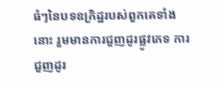ធំៗនៃបទឧក្រិដ្ឋរបស់ពួកគេទាំងនោះ រួមមានការជួញដូរផ្លូវភេទ ការជួញដូរ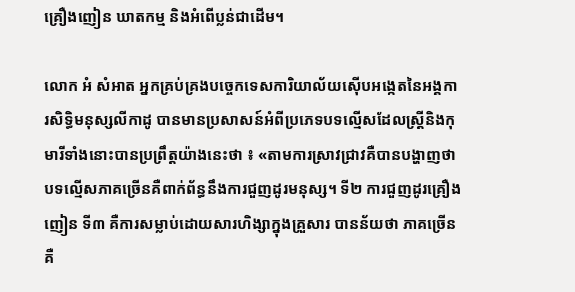គ្រឿងញៀន ឃាតកម្ម និងអំពើប្លន់ជាដើម។

លោក អំ សំអាត អ្នកគ្រប់គ្រងបច្ចេកទេសការិយាល័យស៊ើបអង្កេតនៃអង្គការសិទ្ធិមនុស្សលីកាដូ បានមានប្រសាសន៍អំពីប្រភេទបទល្មើសដែលស្ត្រីនិងកុមារីទាំងនោះបានប្រព្រឹត្តយ៉ាងនេះថា ៖ «តាមការស្រាវជ្រាវគឺបានបង្ហាញថា បទល្មើសភាគច្រើនគឺពាក់ព័ន្ធនឹងការជួញដូរមនុស្ស។ ទី២ ការជួញដូរគ្រឿងញៀន ទី៣ គឺការសម្លាប់ដោយសារហិង្សាក្នុងគ្រួសារ បានន័យថា ភាគច្រើនគឺ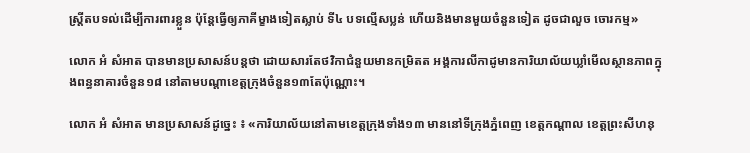ស្ត្រីតបទល់ដើម្បីការពារខ្លួន ប៉ុន្តែធ្វើឲ្យភាគីម្ខាងទៀតស្លាប់ ទី៤ បទល្មើសប្លន់ ហើយនិងមានមួយចំនួនទៀត ដូចជាលួច ចោរកម្ម»

លោក អំ សំអាត បានមានប្រសាសន៍បន្តថា ដោយសារតែថវិកាជំនួយមានកម្រិតត អង្គការលីកាដូមានការិយាល័យឃ្លាំមើលស្ថានភាពក្នុងពន្ធនាគារចំនួន១៨ នៅតាមបណ្តាខេត្តក្រុងចំនួន១៣តែប៉ុណ្ណោះ។

លោក អំ សំអាត មានប្រសាសន៍ដូច្នេះ ៖ «ការិយាល័យនៅតាមខេត្តក្រុងទាំង១៣ មាននៅទីក្រុងភ្នំពេញ ខេត្តកណ្តាល ខេត្តព្រះសីហនុ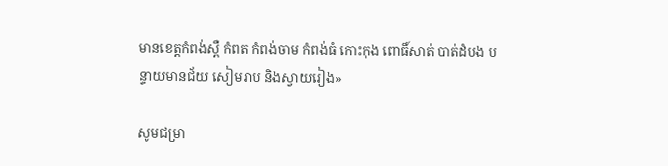មានខេត្តកំពង់ស្ពឺ កំពត កំពង់ចាម កំពង់ធំ កោះកុង ពោធិ៍សាត់ បាត់ដំបង បន្ទាយមានជ័យ សៀមរាប និងស្វាយរៀង»

សូមជម្រា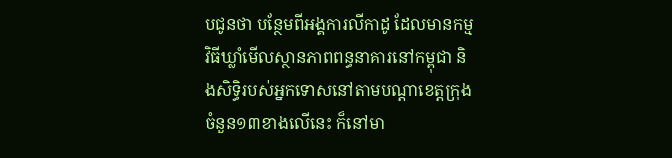បជូនថា បន្ថែមពីអង្គការលីកាដូ ដែលមានកម្មវិធីឃ្លាំមើលស្ថានភាពពន្ធនាគារនៅកម្ពុជា និងសិទ្ធិរបស់អ្នកទោសនៅតាមបណ្តាខេត្តក្រុងចំនួន១៣ខាងលើនេះ ក៏នៅមា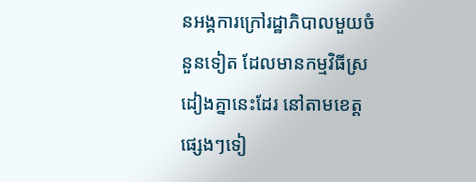នអង្គការក្រៅរដ្ឋាភិបាលមួយចំនួនទៀត ដែលមានកម្មវិធីស្រដៀងគ្នានេះដែរ នៅតាមខេត្តផ្សេងៗទៀ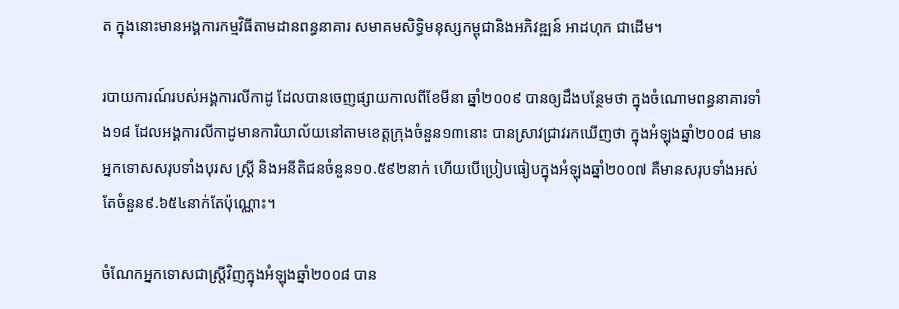ត ក្នុងនោះមានអង្គការកម្មវិធីតាមដានពន្ធនាគារ សមាគមសិទិ្ធមនុស្សកម្ពុជានិងអភិវឌ្ឍន៍ អាដហុក ជាដើម។

របាយការណ៍របស់អង្គការលីកាដូ ដែលបានចេញផ្សាយកាលពីខែមីនា ឆ្នាំ២០០៩ បានឲ្យដឹងបន្ថែមថា ក្នុងចំណោមពន្ធនាគារទាំង១៨ ដែលអង្គការលីកាដូមានការិយាល័យនៅតាមខេត្តក្រុងចំនួន១៣នោះ បានស្រាវជ្រាវរកឃើញថា ក្នុងអំឡុងឆ្នាំ២០០៨ មានអ្នកទោសសរុបទាំងបុរស ស្ត្រី និងអនីតិជនចំនួន១០.៥៩២នាក់ ហើយបើប្រៀបធៀបក្នុងអំឡុងឆ្នាំ២០០៧ គឺមានសរុបទាំងអស់តែចំនួន៩.៦៥៤នាក់តែប៉ុណ្ណោះ។

ចំណែកអ្នកទោសជាស្ត្រីវិញក្នុងអំឡុងឆ្នាំ២០០៨ បាន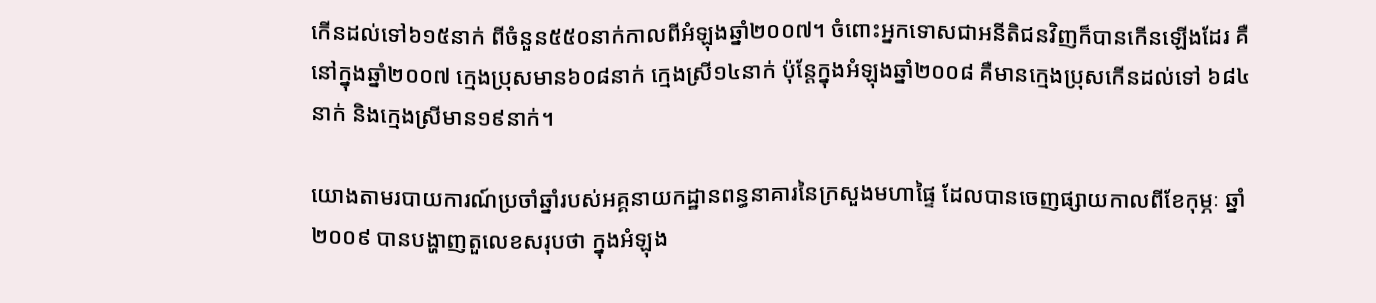កើនដល់ទៅ៦១៥នាក់ ពីចំនួន៥៥០នាក់កាលពីអំឡុងឆ្នាំ២០០៧។ ចំពោះអ្នកទោសជាអនីតិជនវិញក៏បានកើនឡើងដែរ គឺនៅក្នុងឆ្នាំ២០០៧ ក្មេងប្រុសមាន៦០៨នាក់ ក្មេងស្រី១៤នាក់ ប៉ុន្តែក្នុងអំឡុងឆ្នាំ២០០៨ គឺមានក្មេងប្រុសកើនដល់ទៅ ៦៨៤នាក់ និងក្មេងស្រីមាន១៩នាក់។

យោងតាមរបាយការណ៍ប្រចាំឆ្នាំរបស់អគ្គនាយកដ្ឋានពន្ធនាគារនៃក្រសួងមហាផ្ទៃ ដែលបានចេញផ្សាយកាលពីខែកុម្ភៈ ឆ្នាំ២០០៩ បានបង្ហាញតួលេខសរុបថា ក្នុងអំឡុង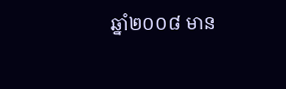ឆ្នាំ២០០៨ មាន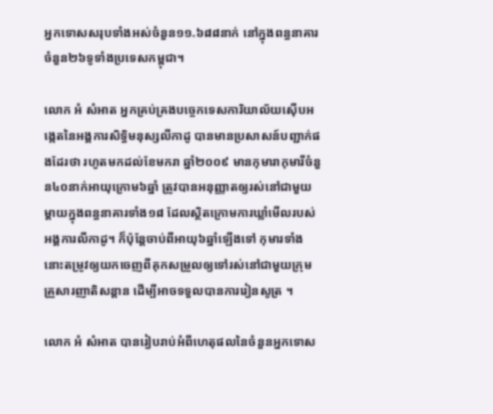អ្នកទោសសរុបទាំងអស់ចំនួន១១.៦៨៨នាក់ នៅក្នុងពន្ធនាគារចំនួន២៦ទូទាំងប្រទេសកម្ពុជា។

លោក អំ សំអាត អ្នកគ្រប់គ្រងបច្ចេកទេសការិយាល័យស៊ើបអង្កេតនៃអង្គការសិទ្ធិមនុស្សលីកាដូ បានមានប្រសាសន៍បញ្ជាក់ផងដែរថា រហូតមកដល់ខែមករា ឆ្នាំ២០០៩ មានកុមារាកុមារីចំនួន៤០នាក់អាយុក្រោម៦ឆ្នាំ ត្រូវបានអនុញ្ញាតឲ្យរស់នៅជាមួយម្តាយក្នុងពន្ធនាគារទាំង១៨ ដែលស្ថិតក្រោមការឃ្លាំមើលរបស់អង្គការលីកាដូ។ ក៏ប៉ុន្តែចាប់ពីអាយុ៦ឆ្នាំឡើងទៅ កុមារទាំងនោះតម្រូវឲ្យយកចេញពីគុកសម្រួលឲ្យទៅរស់នៅជាមួយក្រុមគ្រួសារញាតិសន្តាន ដើម្បីអាចទទួលបានការរៀនសូត្រ ។

លោក អំ សំអាត បានរៀបរាប់អំពីហេតុផលនៃចំនួនអ្នកទោស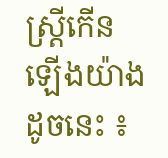ស្ត្រីកើនឡើងយ៉ាងដូចនេះ ៖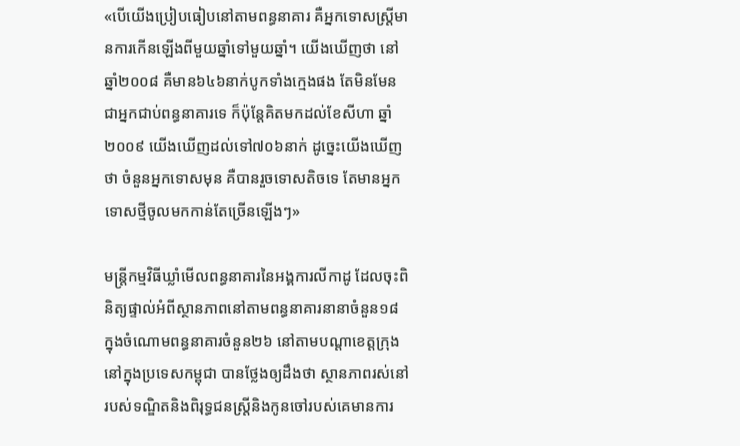«បើយើងប្រៀបធៀបនៅតាមពន្ធនាគារ គឺអ្នកទោសស្ត្រីមានការកើនឡើងពីមួយឆ្នាំទៅមួយឆ្នាំ។ យើងឃើញថា នៅឆ្នាំ២០០៨ គឺមាន៦៤៦នាក់បូកទាំងក្មេងផង តែមិនមែនជាអ្នកជាប់ពន្ធនាគារទេ ក៏ប៉ុន្តែគិតមកដល់ខែសីហា ឆ្នាំ២០០៩ យើងឃើញដល់ទៅ៧០៦នាក់ ដូច្នេះយើងឃើញថា ចំនួនអ្នកទោសមុន គឺបានរួចទោសតិចទេ តែមានអ្នកទោសថ្មីចូលមកកាន់តែច្រើនឡើងៗ»

មន្ត្រីកម្មវិធីឃ្លាំមើលពន្ធនាគារនៃអង្គការលីកាដូ ដែលចុះពិនិត្យផ្ទាល់អំពីស្ថានភាពនៅតាមពន្ធនាគារនានាចំនួន១៨ ក្នុងចំណោមពន្ធនាគារចំនួន២៦ នៅតាមបណ្តាខេត្តក្រុងនៅក្នុងប្រទេសកម្ពុជា បានថ្លែងឲ្យដឹងថា ស្ថានភាពរស់នៅរបស់ទណ្ឌិតនិងពិរុទ្ធជនស្ត្រីនិងកូនចៅរបស់គេមានការ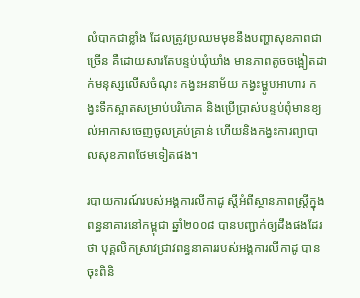លំបាកជាខ្លាំង ដែលត្រូវប្រឈមមុខនឹងបញ្ហាសុខភាពជាច្រើន គឺដោយសារតែបន្ទប់ឃុំឃាំង មានភាពតូចចង្អៀតដាក់មនុស្សលើសចំណុះ កង្វះអនាម័យ កង្វះម្ហូបអាហារ កង្វះទឹកស្អាតសម្រាប់បរិភោគ និងប្រើប្រាស់បន្ទប់ពុំមានខ្យល់អាកាសចេញចូលគ្រប់គ្រាន់ ហើយនិងកង្វះការព្យាបាលសុខភាពថែមទៀតផង។

របាយការណ៍របស់អង្គការលីកាដូ ស្តីអំពីស្ថានភាពស្ត្រីក្នុងពន្ធនាគារនៅកម្ពុជា ឆ្នាំ២០០៨ បានបញ្ជាក់ឲ្យដឹងផងដែរថា បុគ្គលិកស្រាវជ្រាវពន្ធនាគាររបស់អង្គការលីកាដូ បានចុះពិនិ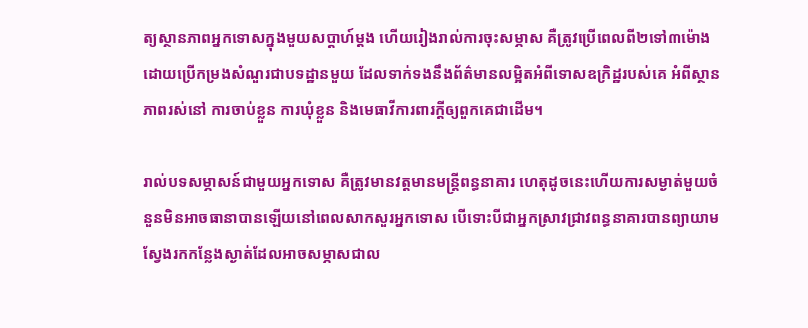ត្យស្ថានភាពអ្នកទោសក្នុងមួយសប្តាហ៍ម្តង ហើយរៀងរាល់ការចុះសម្ភាស គឺត្រូវប្រើពេលពី២ទៅ៣ម៉ោង ដោយប្រើកម្រងសំណួរជាបទដ្ឋានមួយ ដែលទាក់ទងនឹងព័ត៌មានលម្អិតអំពីទោសឧក្រិដ្ឋរបស់គេ អំពីស្ថានភាពរស់នៅ ការចាប់ខ្លួន ការឃុំខ្លួន និងមេធាវីការពារក្តីឲ្យពួកគេជាដើម។

រាល់បទសម្ភាសន៍ជាមួយអ្នកទោស គឺត្រូវមានវត្តមានមន្ត្រីពន្ធនាគារ ហេតុដូចនេះហើយការសម្ងាត់មួយចំនួនមិនអាចធានាបានឡើយនៅពេលសាកសួរអ្នកទោស បើទោះបីជាអ្នកស្រាវជ្រាវពន្ធនាគារបានព្យាយាមស្វែងរកកន្លែងស្ងាត់ដែលអាចសម្ភាសជាល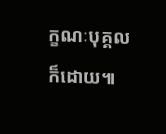ក្ខណៈបុគ្គលក៏ដោយ៕